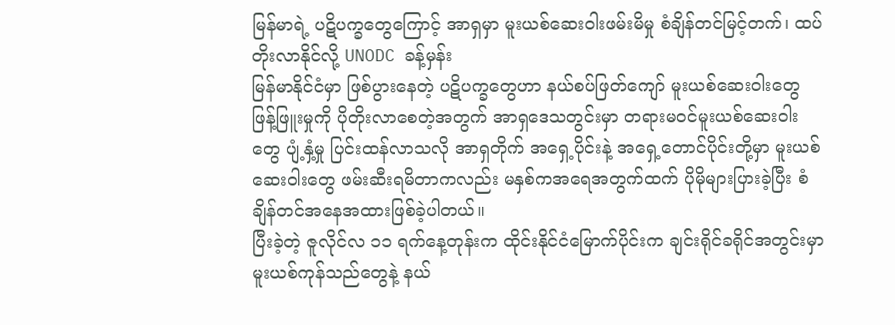မြန်မာရဲ့ ပဋိပက္ခတွေကြောင့် အာရှမှာ မူးယစ်ဆေးဝါးဖမ်းမိမှု စံချိန်တင်မြင့်တက်၊ ထပ်တိုးလာနိုင်လို့ UNODC ခန့်မှန်း
မြန်မာနိုင်ငံမှာ ဖြစ်ပွားနေတဲ့ ပဋိပက္ခတွေဟာ နယ်စပ်ဖြတ်ကျော် မူးယစ်ဆေးဝါးတွေ ဖြန့်ဖြူးမှုကို ပိုတိုးလာစေတဲ့အတွက် အာရှဒေသတွင်းမှာ တရားမဝင်မူးယစ်ဆေးဝါးတွေ ပျံ့နှံ့မှု ပြင်းထန်လာသလို အာရှတိုက် အရှေ့ပိုင်းနဲ့ အရှေ့တောင်ပိုင်းတို့မှာ မူးယစ်ဆေးဝါးတွေ ဖမ်းဆီးရမိတာကလည်း မနှစ်ကအရေအတွက်ထက် ပိုမိုများပြားခဲ့ပြီး စံချိန်တင်အနေအထားဖြစ်ခဲ့ပါတယ်။
ပြီးခဲ့တဲ့ ဇူလိုင်လ ၁၁ ရက်နေ့တုန်းက ထိုင်းနိုင်ငံမြောက်ပိုင်းက ချင်းရိုင်ခရိုင်အတွင်းမှာ မူးယစ်ကုန်သည်တွေနဲ့ နယ်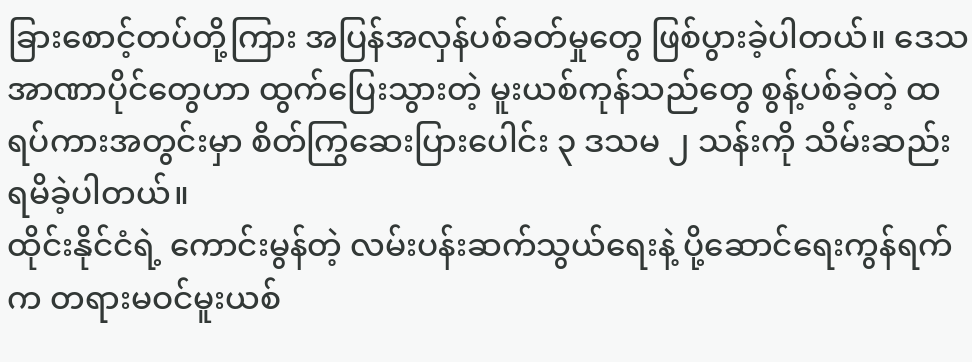ခြားစောင့်တပ်တို့ကြား အပြန်အလှန်ပစ်ခတ်မှုတွေ ဖြစ်ပွားခဲ့ပါတယ်။ ဒေသ အာဏာပိုင်တွေဟာ ထွက်ပြေးသွားတဲ့ မူးယစ်ကုန်သည်တွေ စွန့်ပစ်ခဲ့တဲ့ ထရပ်ကားအတွင်းမှာ စိတ်ကြွဆေးပြားပေါင်း ၃ ဒသမ ၂ သန်းကို သိမ်းဆည်းရမိခဲ့ပါတယ်။
ထိုင်းနိုင်ငံရဲ့ ကောင်းမွန်တဲ့ လမ်းပန်းဆက်သွယ်ရေးနဲ့ ပို့ဆောင်ရေးကွန်ရက်က တရားမဝင်မူးယစ်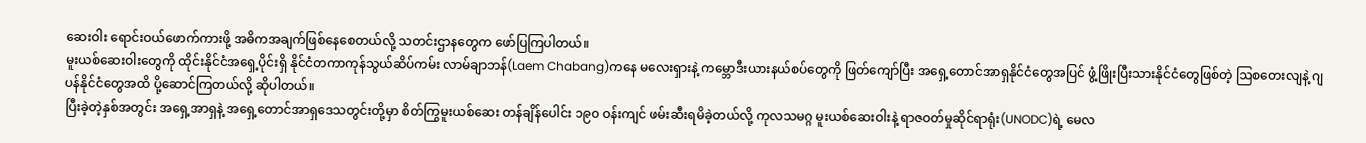ဆေးဝါး ရောင်းဝယ်ဖောက်ကားဖို့ အဓိကအချက်ဖြစ်နေစေတယ်လို့ သတင်းဌာနတွေက ဖော်ပြကြပါတယ်။
မူးယစ်ဆေးဝါးတွေကို ထိုင်းနိုင်ငံအရှေ့ပိုင်းရှိ နိုင်ငံတကာကုန်သွယ်ဆိပ်ကမ်း လာမ်ချာဘန်(Laem Chabang)ကနေ မလေးရှားနဲ့ ကမ္ဘောဒီးယားနယ်စပ်တွေကို ဖြတ်ကျော်ပြီး အရှေ့တောင်အာရှနိုင်ငံတွေအပြင် ဖွံ့ဖြိုးပြီးသားနိုင်ငံတွေဖြစ်တဲ့ ဩစတေးလျနဲ့ ဂျပန်နိုင်ငံတွေအထိ ပို့ဆောင်ကြတယ်လို့ ဆိုပါတယ်။
ပြီးခဲ့တဲ့နှစ်အတွင်း အရှေ့အာရှနဲ့ အရှေ့တောင်အာရှဒေသတွင်းတို့မှာ စိတ်ကြွမူးယစ်ဆေး တန်ချိန်ပေါင်း ၁၉၀ ဝန်းကျင် ဖမ်းဆီးရမိခဲ့တယ်လို့ ကုလသမဂ္ဂ မူးယစ်ဆေးဝါးနဲ့ ရာဇဝတ်မှုဆိုင်ရာရုံး(UNODC)ရဲ့ မေလ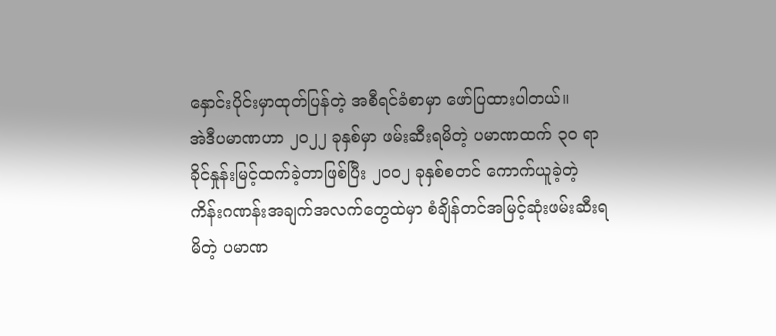နှောင်းပိုင်းမှာထုတ်ပြန်တဲ့ အစီရင်ခံစာမှာ ဖော်ပြထားပါတယ်။
အဲဒီပမာဏဟာ ၂၀၂၂ ခုနှစ်မှာ ဖမ်းဆီးရမိတဲ့ ပမာဏထက် ၃၀ ရာခိုင်နှုန်းမြင့်ထက်ခဲ့တာဖြစ်ပြီး ၂၀၀၂ ခုနှစ်စတင် ကောက်ယူခဲ့တဲ့ ကိန်းဂဏန်းအချက်အလက်တွေထဲမှာ စံချိန်တင်အမြင့်ဆုံးဖမ်းဆီးရမိတဲ့ ပမာဏ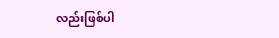လည်းဖြစ်ပါ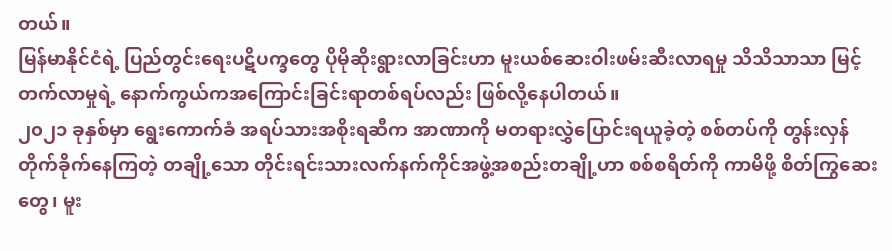တယ်။
မြန်မာနိုင်ငံရဲ့ ပြည်တွင်းရေးပဋိပက္ခတွေ ပိုမိုဆိုးရွားလာခြင်းဟာ မူးယစ်ဆေးဝါးဖမ်းဆီးလာရမှု သိသိသာသာ မြင့်တက်လာမှုရဲ့ နောက်ကွယ်ကအကြောင်းခြင်းရာတစ်ရပ်လည်း ဖြစ်လို့နေပါတယ်။
၂၀၂၁ ခုနှစ်မှာ ရွေးကောက်ခံ အရပ်သားအစိုးရဆီက အာဏာကို မတရားလွှဲပြောင်းရယူခဲ့တဲ့ စစ်တပ်ကို တွန်းလှန်တိုက်ခိုက်နေကြတဲ့ တချို့သော တိုင်းရင်းသားလက်နက်ကိုင်အဖွဲ့အစည်းတချို့ဟာ စစ်စရိတ်ကို ကာမိဖို့ စိတ်ကြွဆေးတွေ၊ မူး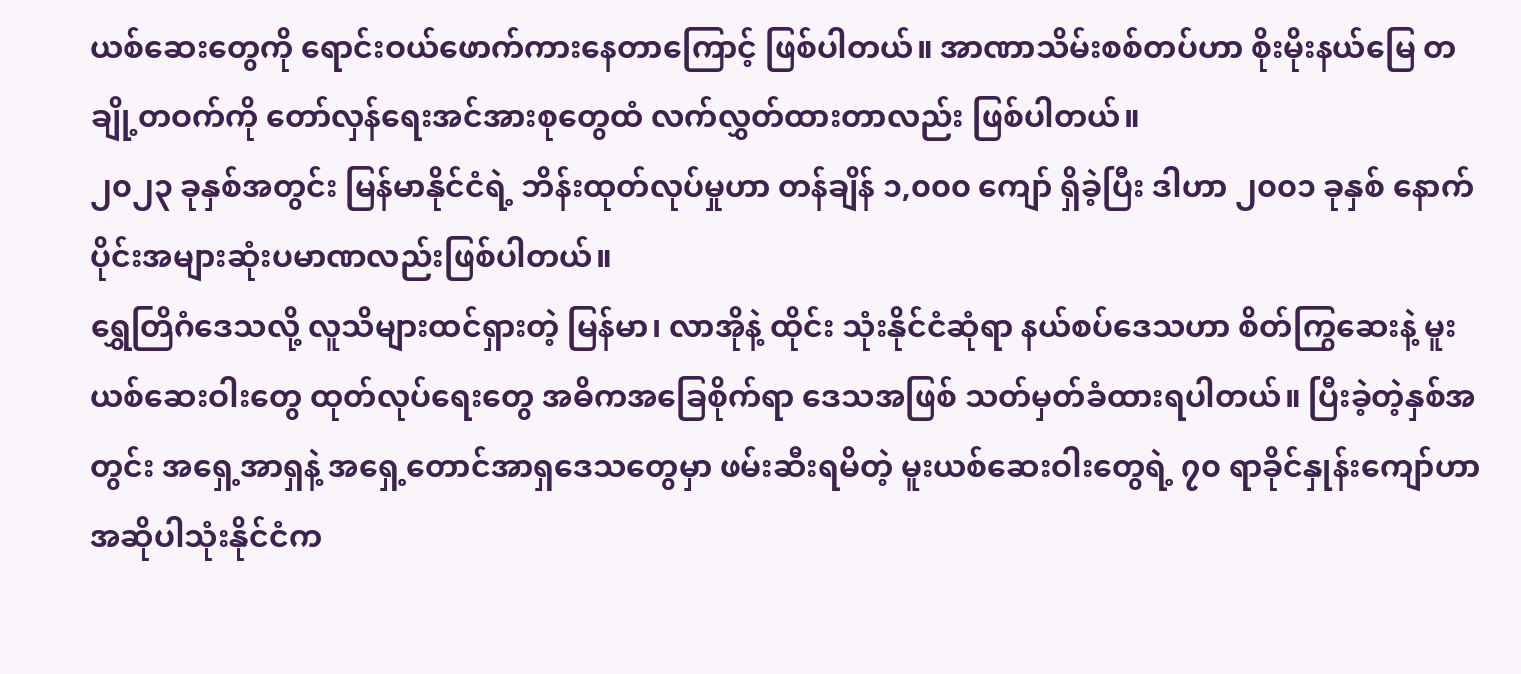ယစ်ဆေးတွေကို ရောင်းဝယ်ဖောက်ကားနေတာကြောင့် ဖြစ်ပါတယ်။ အာဏာသိမ်းစစ်တပ်ဟာ စိုးမိုးနယ်မြေ တချို့တဝက်ကို တော်လှန်ရေးအင်အားစုတွေထံ လက်လွှတ်ထားတာလည်း ဖြစ်ပါတယ်။
၂၀၂၃ ခုနှစ်အတွင်း မြန်မာနိုင်ငံရဲ့ ဘိန်းထုတ်လုပ်မှုဟာ တန်ချိန် ၁,၀၀၀ ကျော် ရှိခဲ့ပြီး ဒါဟာ ၂၀၀၁ ခုနှစ် နောက်ပိုင်းအများဆုံးပမာဏလည်းဖြစ်ပါတယ်။
ရွှေတြိဂံဒေသလို့ လူသိများထင်ရှားတဲ့ မြန်မာ၊ လာအိုနဲ့ ထိုင်း သုံးနိုင်ငံဆုံရာ နယ်စပ်ဒေသဟာ စိတ်ကြွဆေးနဲ့ မူးယစ်ဆေးဝါးတွေ ထုတ်လုပ်ရေးတွေ အဓိကအခြေစိုက်ရာ ဒေသအဖြစ် သတ်မှတ်ခံထားရပါတယ်။ ပြီးခဲ့တဲ့နှစ်အတွင်း အရှေ့အာရှနဲ့ အရှေ့တောင်အာရှဒေသတွေမှာ ဖမ်းဆီးရမိတဲ့ မူးယစ်ဆေးဝါးတွေရဲ့ ၇၀ ရာခိုင်နှုန်းကျော်ဟာ အဆိုပါသုံးနိုင်ငံက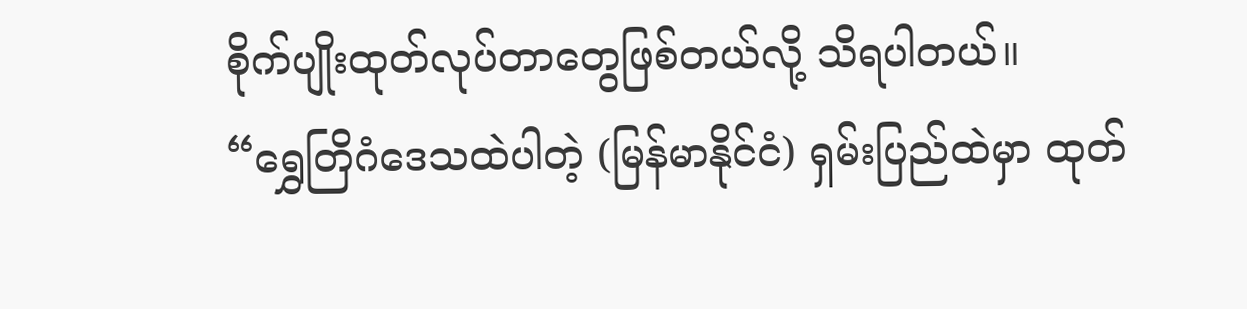စိုက်ပျိုးထုတ်လုပ်တာတွေဖြစ်တယ်လို့ သိရပါတယ်။
“ရွှေတြိဂံဒေသထဲပါတဲ့ (မြန်မာနိုင်ငံ) ရှမ်းပြည်ထဲမှာ ထုတ်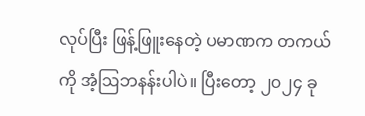လုပ်ပြီး ဖြန့်ဖြူးနေတဲ့ ပမာဏက တကယ်ကို အံ့ဩဘနန်းပါပဲ။ ပြီးတော့ ၂၀၂၄ ခု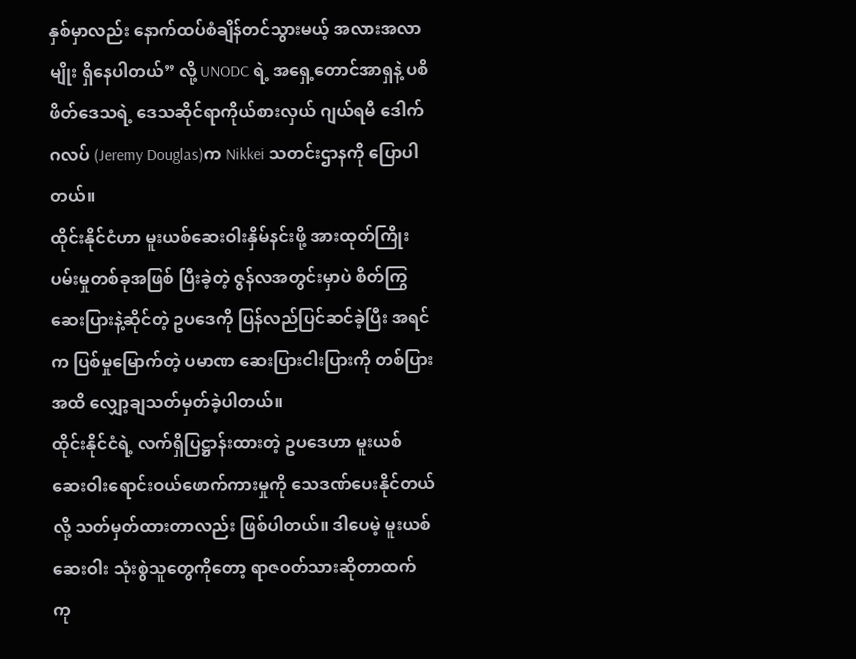နှစ်မှာလည်း နောက်ထပ်စံချိန်တင်သွားမယ့် အလားအလာမျိုး ရှိနေပါတယ်” လို့ UNODC ရဲ့ အရှေ့တောင်အာရှနဲ့ ပစိဖိတ်ဒေသရဲ့ ဒေသဆိုင်ရာကိုယ်စားလှယ် ဂျယ်ရမီ ဒေါက်ဂလပ် (Jeremy Douglas)က Nikkei သတင်းဌာနကို ပြောပါတယ်။
ထိုင်းနိုင်ငံဟာ မူးယစ်ဆေးဝါးနှိမ်နင်းဖို့ အားထုတ်ကြိုးပမ်းမှုတစ်ခုအဖြစ် ပြီးခဲ့တဲ့ ဇွန်လအတွင်းမှာပဲ စိတ်ကြွဆေးပြားနဲ့ဆိုင်တဲ့ ဥပဒေကို ပြန်လည်ပြင်ဆင်ခဲ့ပြီး အရင်က ပြစ်မှုမြောက်တဲ့ ပမာဏ ဆေးပြားငါးပြားကို တစ်ပြားအထိ လျှော့ချသတ်မှတ်ခဲ့ပါတယ်။
ထိုင်းနိုင်ငံရဲ့ လက်ရှိပြဋ္ဌာန်းထားတဲ့ ဥပဒေဟာ မူးယစ်ဆေးဝါးရောင်းဝယ်ဖောက်ကားမှုကို သေဒဏ်ပေးနိုင်တယ်လို့ သတ်မှတ်ထားတာလည်း ဖြစ်ပါတယ်။ ဒါပေမဲ့ မူးယစ်ဆေးဝါး သုံးစွဲသူတွေကိုတော့ ရာဇဝတ်သားဆိုတာထက် ကု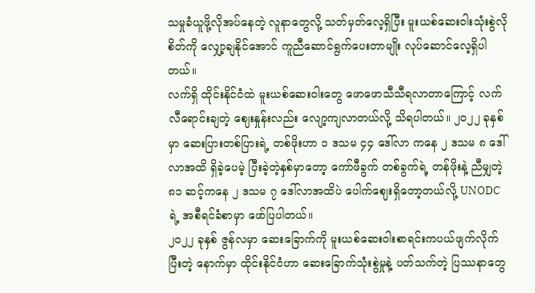သမှုခံယူဖို့လိုအပ်နေတဲ့ လူနာတွေလို့ သတ်မှတ်လေ့ရှိပြီး မူးယစ်ဆေးဝါးသုံးစွဲလိုစိတ်ကို လျှော့ချနိုင်အောင် ကူညီဆောင်ရွက်ပေးတာမျိုး လုပ်ဆောင်လေ့ရှိပါတယ်။
လက်ရှိ ထိုင်းနိုင်ငံထဲ မူးယစ်ဆေးဝါးတွေ ဖောဖောသီသီရလာတာကြောင့် လက်လီရောင်းချတဲ့ ဈေးနှုန်းလည်း လျော့ကျလာတယ်လို့ သိရပါတယ်။ ၂၀၂၂ ခုနှစ်မှာ ဆေးပြားတစ်ပြားရဲ့ တစ်ဖိုးဟာ ၁ ဒသမ ၄၄ ဒေါ်လာ ကနေ ၂ ဒသမ ၈ ဒေါ်လာအထိ ရှိခဲ့ပေမဲ့ ပြီးခဲ့တဲ့နှစ်မှာတော့ ကော်ဖီခွက် တစ်ခွက်ရဲ့ တန်ဖိုးနဲ့ ညီမျှတဲ့ ၈၁ ဆင့်ကနေ ၂ ဒသမ ၇ ဒေါ်လာအထိပဲ ပေါက်ဈေးရှိတော့တယ်လို့ UNODC ရဲ့ အစီရင်ခံစာမှာ ဖော်ပြပါတယ်။
၂၀၂၂ ခုနှစ် ဇွန်လမှာ ဆေးခြောက်ကို မူးယစ်ဆေးဝါးစာရင်းကပယ်ဖျက်လိုက်ပြီးတဲ့ နောက်မှာ ထိုင်းနိုင်ငံဟာ ဆေးခြောက်သုံးစွဲမှုနဲ့ ပတ်သက်တဲ့ ပြဿနာတွေ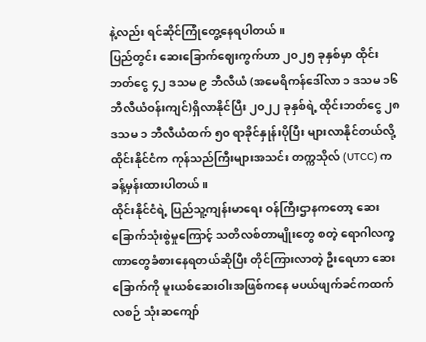နဲ့လည်း ရင်ဆိုင်ကြုံတွေ့နေရပါတယ်။
ပြည်တွင်း ဆေးခြောက်ဈေးကွက်ဟာ ၂၀၂၅ ခုနှစ်မှာ ထိုင်းဘတ်ငွေ ၄၂ ဒသမ ၉ ဘီလီယံ (အမေရိကန်ဒေါ်လာ ၁ ဒသမ ၁၆ ဘီလီယံဝန်းကျင်)ရှိလာနိုင်ပြီး ၂၀၂၂ ခုနှစ်ရဲ့ ထိုင်းဘတ်ငွေ ၂၈ ဒသမ ၁ ဘီလီယံထက် ၅၀ ရာခိုင်နှုန်းပိုပြီး များလာနိုင်တယ်လို့ ထိုင်းနိုင်ငံက ကုန်သည်ကြီးများအသင်း တက္ကသိုလ် (UTCC) က ခန့်မှန်းထားပါတယ်။
ထိုင်းနိုင်ငံရဲ့ ပြည်သူ့ကျန်းမာရေး ဝန်ကြီးဌာနကတော့ ဆေးခြောက်သုံးစွဲမှုကြောင့် သတိလစ်တာမျိုးတွေ စတဲ့ ရောဂါလက္ခဏာတွေခံစားနေရတယ်ဆိုပြီး တိုင်ကြားလာတဲ့ ဦးရေဟာ ဆေးခြောက်ကို မူးယစ်ဆေးဝါးအဖြစ်ကနေ မပယ်ဖျက်ခင်ကထက် လစဉ် သုံးဆကျော်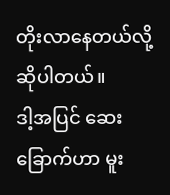တိုးလာနေတယ်လို့ ဆိုပါတယ်။
ဒါ့အပြင် ဆေးခြောက်ဟာ မူး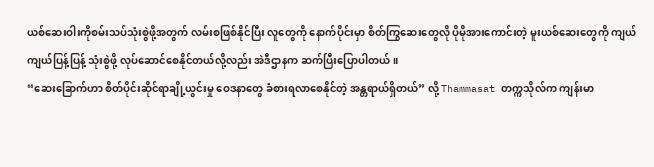ယစ်ဆေးဝါးကိုစမ်းသပ်သုံးစွဲဖို့အတွက် လမ်းစဖြစ်နိုင်ပြီး လူတွေကို နောက်ပိုင်းမှာ စိတ်ကြွဆေးတွေလို ပိုမိုအားကောင်းတဲ့ မူးယစ်ဆေးတွေကို ကျယ်ကျယ်ပြန့်ပြန့် သုံးစွဲဖို့ လုပ်ဆောင်စေနိုင်တယ်လို့လည်း အဲဒီဌာနက ဆက်ပြီးပြောပါတယ်။
“ဆေးခြောက်ဟာ စိတ်ပိုင်းဆိုင်ရာချို့ယွင်းမှု ဝေဒနာတွေ ခံစားရလာစေနိုင်တဲ့ အန္တရာယ်ရှိတယ်” လို့ Thammasat တက္ကသိုလ်က ကျန်းမာ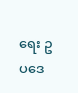ရေး ဥပဒေ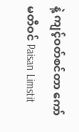နဲ့ ကျင့်ဝတ်စင်တာ ကော်မတီဝင် Paisan Limstit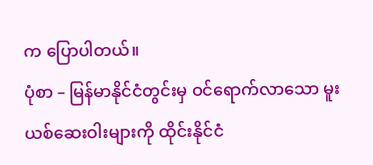က ပြောပါတယ်။
ပုံစာ – မြန်မာနိုင်ငံတွင်းမှ ဝင်ရောက်လာသော မူးယစ်ဆေးဝါးများကို ထိုင်းနိုင်ငံ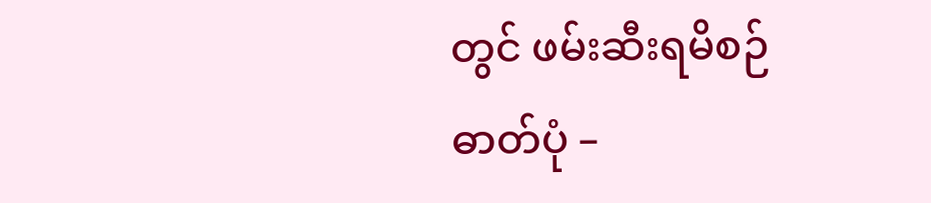တွင် ဖမ်းဆီးရမိစဉ်
ဓာတ်ပုံ –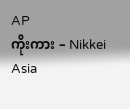AP
ကိုးကား – Nikkei Asia